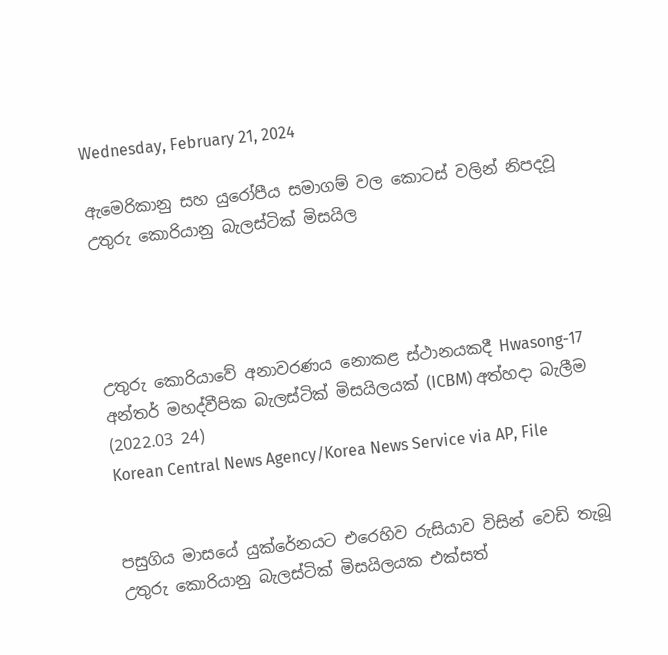Wednesday, February 21, 2024

ඇමෙරිකානු සහ යුරෝපීය සමාගම් වල කොටස් වලින් නිපදවූ උතුරු කොරියානු බැලස්ටික් මිසයිල




උතුරු කොරියාවේ අනාවරණය නොකළ ස්ථානයකදී Hwasong-17 අන්තර් මහද්වීපික බැලස්ටික් මිසයිලයක් (ICBM) අත්හදා බැලීම (2022.03 24)
Korean Central News Agency/Korea News Service via AP, File


පසුගිය මාසයේ යුක්රේනයට එරෙහිව රුසියාව විසින් වෙඩි තැබූ උතුරු කොරියානු බැලස්ටික් මිසයිලයක එක්සත්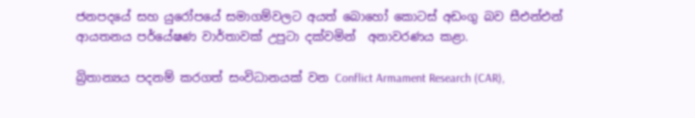ජනපදයේ සහ යුරෝපයේ සමාගම්වලට අයත් බොහෝ කොටස් අඩංගු බව සීඑන්එන් ආයතනය පර්යේෂණ වාර්තාවක් උපුටා දක්වමින්  අනාවරණය කළා.

බ්‍රිතාන්‍යය පදනම් කරගත් සංවිධානයක් වන Conflict Armament Research (CAR),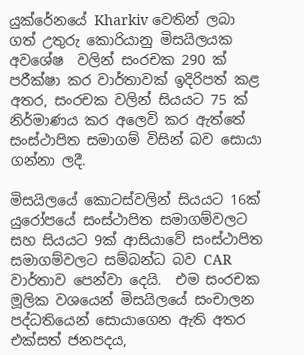යුක්රේනයේ Kharkiv වෙතින් ලබා ගත් උතුරු කොරියානු මිසයිලයක අවශේෂ  වලින් සංරචක 290 ක් පරීක්ෂා කර වාර්තාවක් ඉදිරිපත් කළ අතර, සංරචක වලින් සියයට 75 ක් නිර්මාණය කර අලෙවි කර ඇත්තේ සංස්ථාපිත සමාගම් විසින් බව සොයා ගන්නා ලදී.

මිසයිලයේ කොටස්වලින් සියයට 16ක් යුරෝපයේ සංස්ථාපිත සමාගම්වලට සහ සියයට 9ක් ආසියාවේ සංස්ථාපිත සමාගම්වලට සම්බන්ධ බව CAR වාර්තාව පෙන්වා දෙයි.  එම සංරචක මූලික වශයෙන් මිසයිලයේ සංචාලන පද්ධතියෙන් සොයාගෙන ඇති අතර එක්සත් ජනපදය,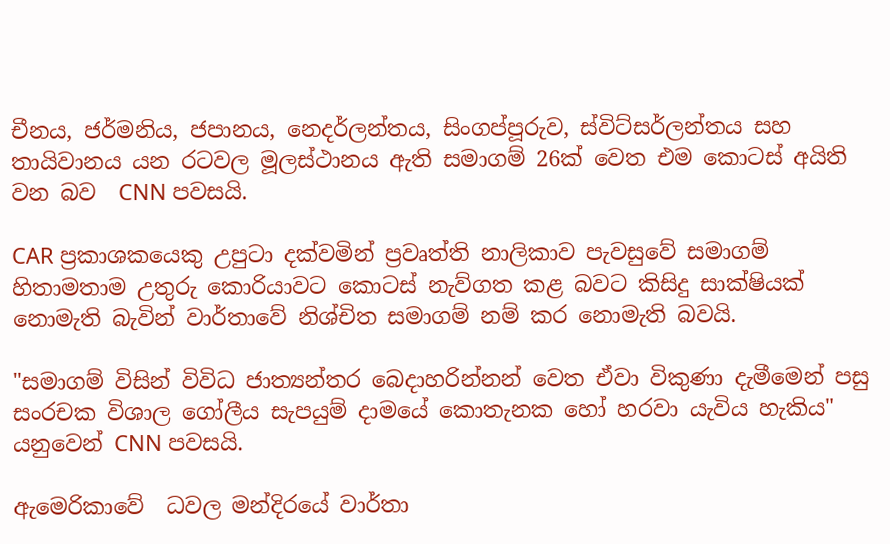චීනය, ජර්මනිය, ජපානය, නෙදර්ලන්තය, සිංගප්පූරුව, ස්විට්සර්ලන්තය සහ තායිවානය යන රටවල මූලස්ථානය ඇති සමාගම් 26ක් වෙත එම කොටස් අයිති වන බව  CNN පවසයි.

CAR ප්‍රකාශකයෙකු උපුටා දක්වමින් ප්‍රවෘත්ති නාලිකාව පැවසුවේ සමාගම් හිතාමතාම උතුරු කොරියාවට කොටස් නැව්ගත කළ බවට කිසිදු සාක්ෂියක් නොමැති බැවින් වාර්තාවේ නිශ්චිත සමාගම් නම් කර නොමැති බවයි.

"සමාගම් විසින් විවිධ ජාත්‍යන්තර බෙදාහරින්නන් වෙත ඒවා විකුණා දැමීමෙන් පසු සංරචක විශාල ගෝලීය සැපයුම් දාමයේ කොතැනක හෝ හරවා යැවිය හැකිය" යනුවෙන් CNN පවසයි.

ඇමෙරිකාවේ  ධවල මන්දිරයේ වාර්තා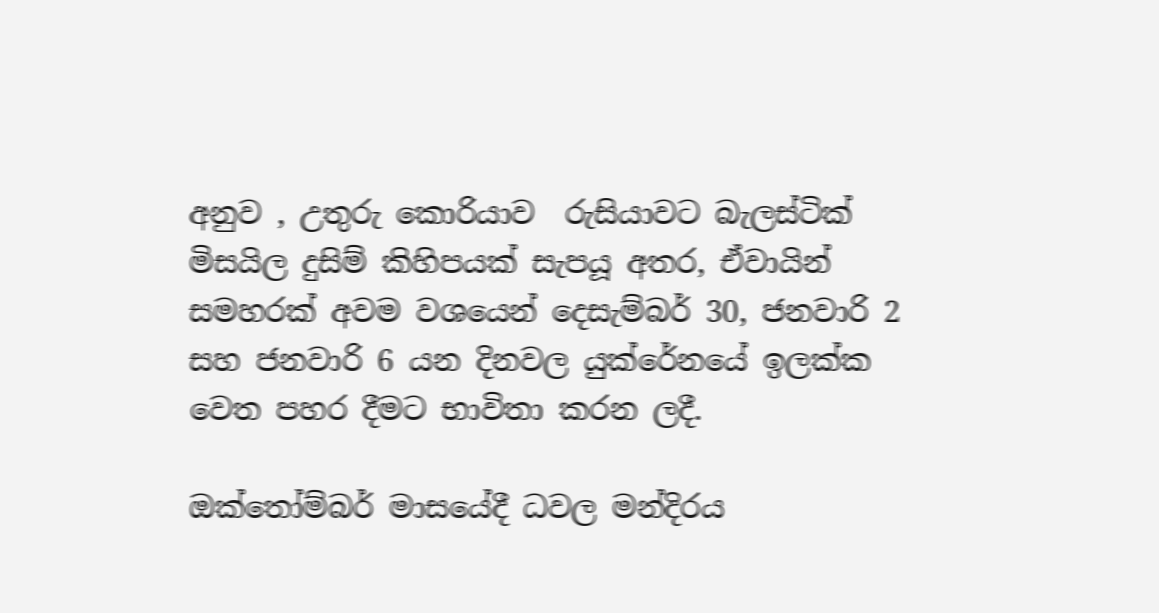අනුව , උතුරු කොරියාව  රුසියාවට බැලස්ටික් මිසයිල දුසිම් කිහිපයක් සැපයූ අතර, ඒවායින් සමහරක් අවම වශයෙන් දෙසැම්බර් 30, ජනවාරි 2 සහ ජනවාරි 6 යන දිනවල යුක්රේනයේ ඉලක්ක වෙත පහර දීමට භාවිතා කරන ලදී.

ඔක්තෝම්බර් මාසයේදී ධවල මන්දිරය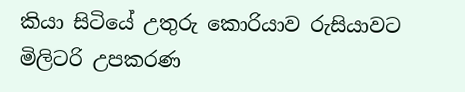කියා සිටියේ උතුරු කොරියාව රුසියාවට මිලිටරි උපකරණ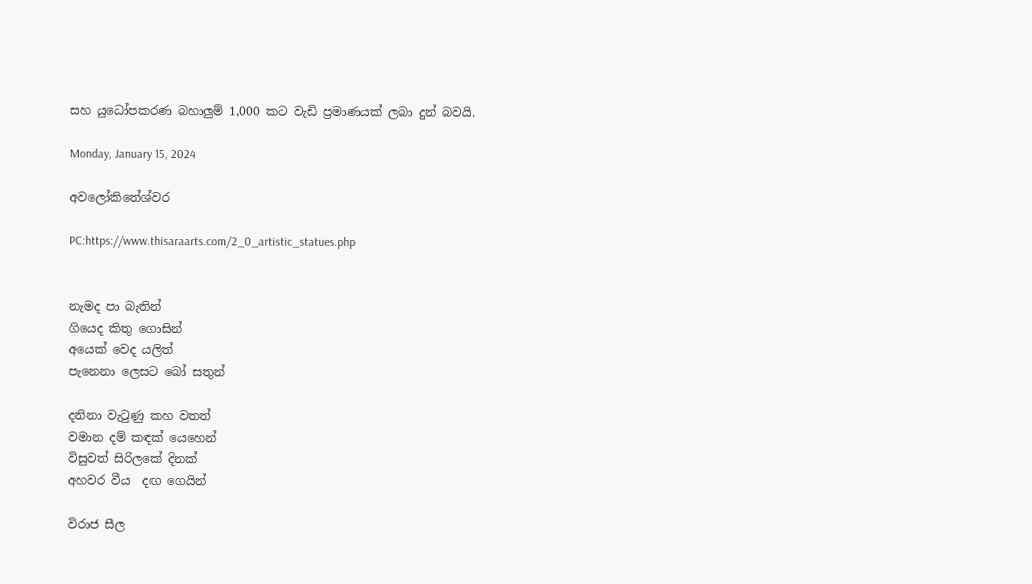සහ යුධෝපකරණ බහාලුම් 1,000 කට වැඩි ප්‍රමාණයක් ලබා දුන් බවයි.

Monday, January 15, 2024

අවලෝකිතේශ්වර

PC:https://www.thisaraarts.com/2_0_artistic_statues.php


නැමද පා බැතින්
ගියෙද කිතු ගොසින්
අයෙක් වෙද යලිත්
පැනෙනා ලෙසට බෝ සතුන්

දනිනා වැටුණු කහ වතත්
වමාන දම් කඳක් යෙහෙන්
විසුවත් සිරිලකේ දිනක්
අහවර වීය  දඟ ගෙයින්

විරාජ සීල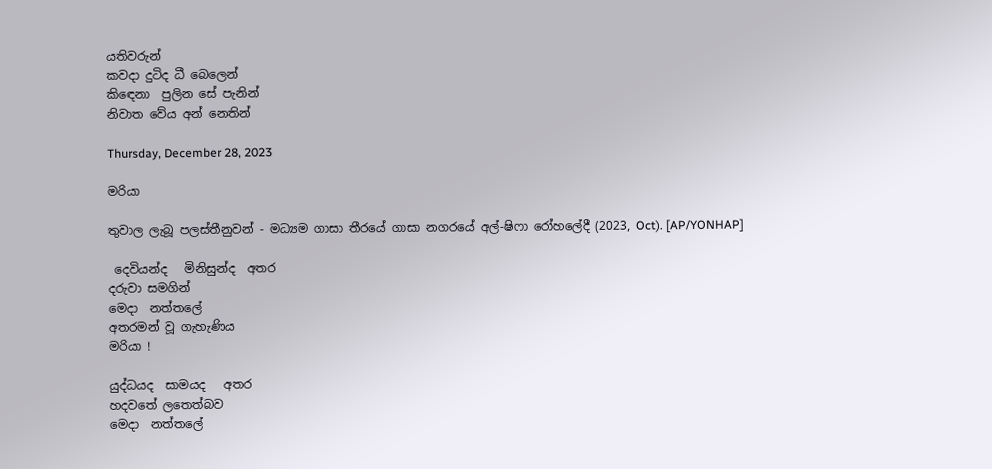යතිවරුන්
කවදා දුටිද ධී බෙලෙන්
කිඳෙනා  පුලින සේ පැනින්
නිවාත වේය අන් නෙතින්

Thursday, December 28, 2023

මරියා

තුවාල ලැබූ පලස්තීනුවන් - මධ්‍යම ගාසා තීරයේ ගාසා නගරයේ අල්-ෂිෆා රෝහලේදී (2023, Oct). [AP/YONHAP]

 දෙවියන්ද   මිනිසුන්ද  අතර
දරුවා සමගින්
මෙදා  නත්තලේ
අතරමන් වූ ගැහැණිය
මරියා !

යුද්ධයද  සාමයද   අතර
හදවතේ ලතෙත්බව
මෙදා  නත්තලේ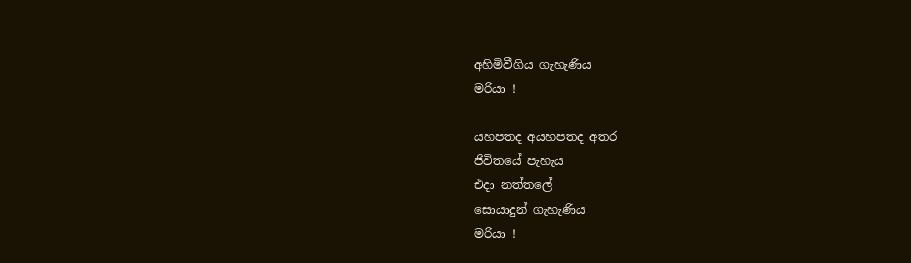අහිමිවීගිය ගැහැණිය
මරියා !

යහපතද අයහපතද අතර
ජිවිතයේ පැහැය
එදා නත්තලේ
සොයාදුන් ගැහැණිය
මරියා !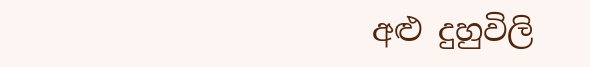අළු දුහුවිලි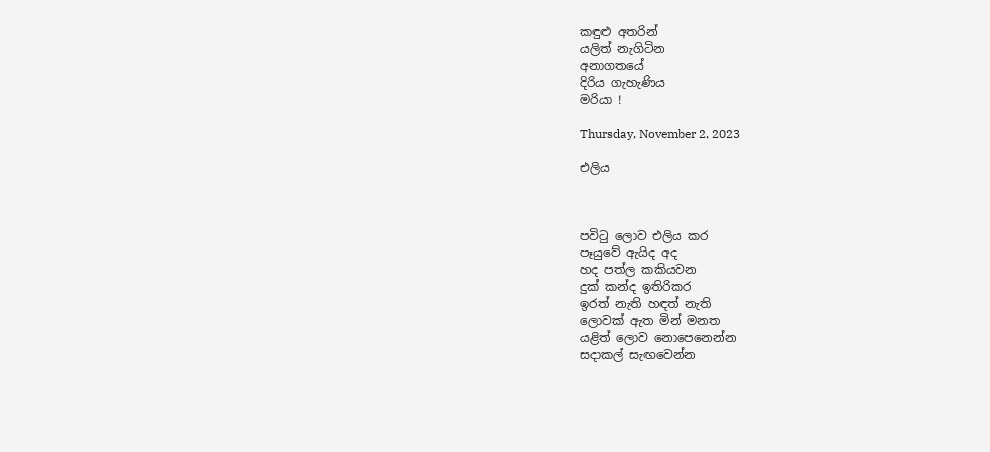කඳුළු අතරින්
යලිත් නැගිටින
අනාගතයේ
දිරිය ගැහැණිය
මරියා !

Thursday, November 2, 2023

එලිය



පවිටු ලොව එලිය කර
පෑයුවේ ඇයිද අද
හද පත්ල කකියවන
දුක් කන්ද ඉතිරිකර
ඉරත් නැති හඳත් නැති
ලොවක් ඇත මින් මනත
යළිත් ලොව නොපෙනෙන්න
සදාකල් සැඟවෙන්න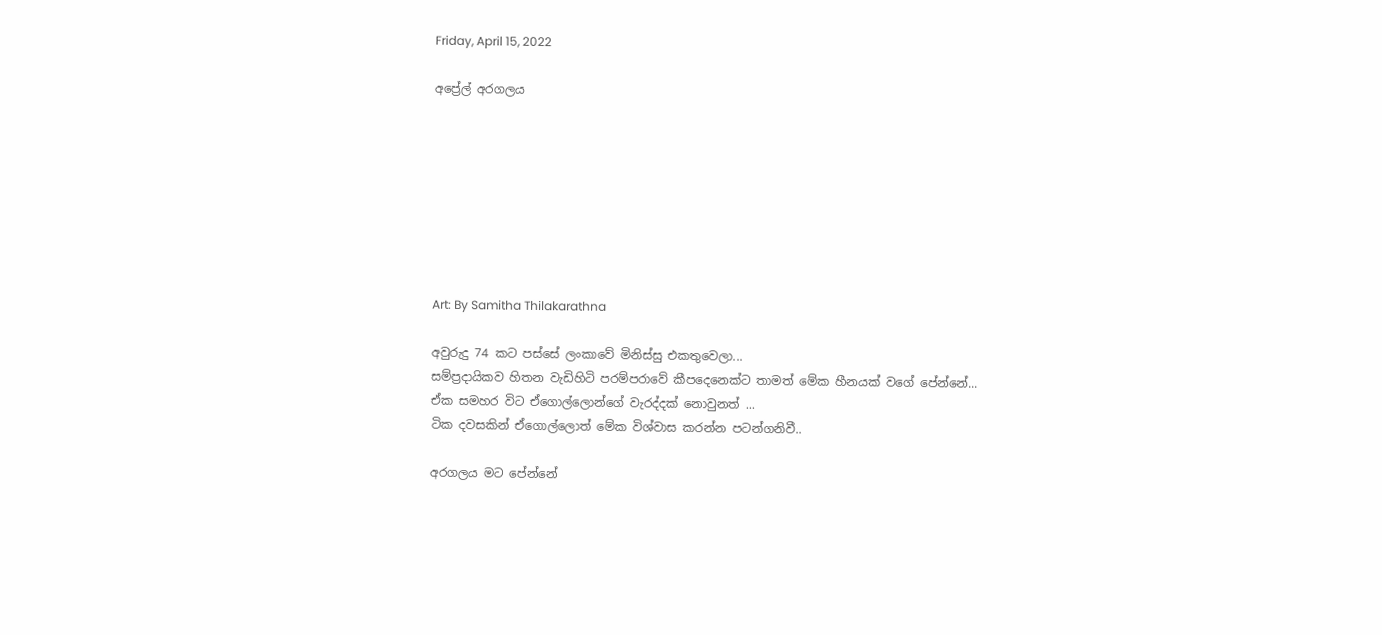Friday, April 15, 2022

අප්‍රේල් අරගලය








Art: By Samitha Thilakarathna

අවුරුදු 74 කට පස්සේ ලංකාවේ මිනිස්සු එකතුවෙලා...
සම්ප්‍රදායිකව හිතන වැඩිහිටි පරම්පරාවේ කීපදෙනෙක්ට තාමත් මේක හීනයක් වගේ පේන්නේ...
ඒක සමහර විට ඒගොල්ලොන්ගේ වැරද්දක් නොවුනත් ...
ටික දවසකින් ඒගොල්ලොත් මේක විශ්වාස කරන්න පටන්ගනිවී..

අරගලය මට පේන්නේ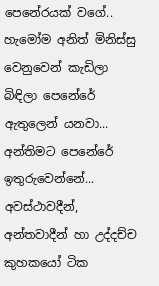පෙනේරයක් වගේ..
හැමෝම අනිත් මිනිස්සු වෙනුවෙන් කැඩිලා බිඳිලා පෙනේරේ ඇතුලෙන් යනවා...
අන්තිමට පෙනේරේ ඉතුරුවෙන්නේ...
අවස්ථාවදීන්, අන්තවාදීන් හා උද්දච්ච කුහකයෝ ටික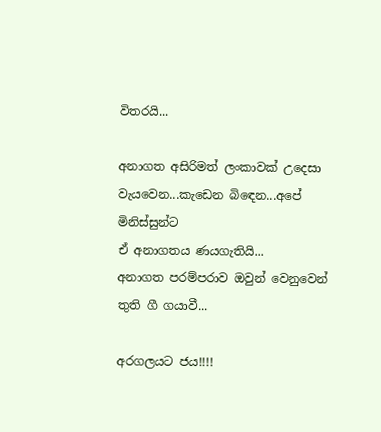විතරයි...

අනාගත අසිරිමත් ලංකාවක් උදෙසා වැයවෙන...කැඩෙන බිඳෙන...අපේ මිනිස්සුන්ට
ඒ අනාගතය ණයගැතියි...
අනාගත පරම්පරාව ඔවුන් වෙනුවෙන් තුති ගී ගයාවී...

අරගලයට ජය!!!!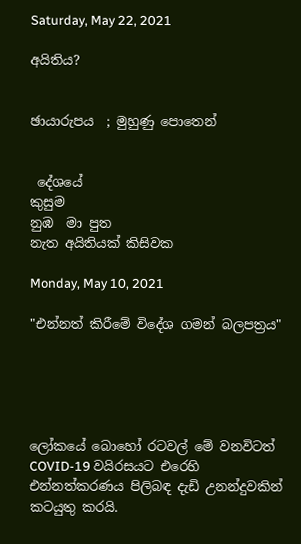Saturday, May 22, 2021

අයිතිය?


ඡායාරුපය  ; මුහුණු පොතෙන්


 දේශයේ
කුසුම
නුඹ  මා පුත
නැත අයිතියක් කිසිවක

Monday, May 10, 2021

"එන්නත් කිරීමේ විදේශ ගමන් බලපත්‍රය"





ලෝකයේ බොහෝ රටවල් මේ වනවිටත්  COVID-19 වයිරසයට එරෙහි එන්නත්කරණය පිලිබඳ දැඩි උනන්දුවකින් කටයුතු කරයි.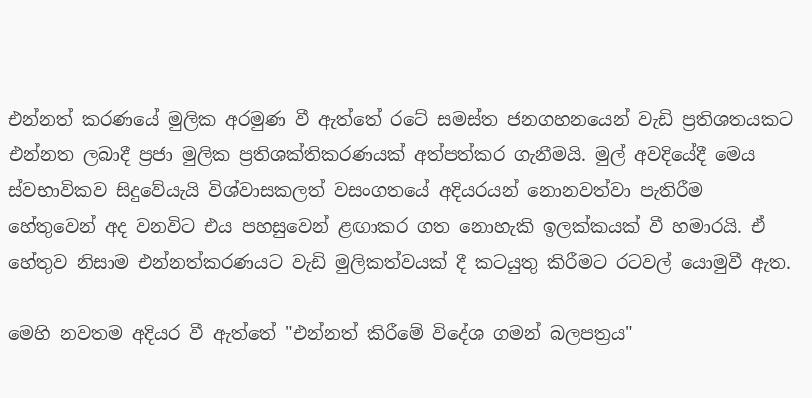එන්නත් කරණයේ මුලික අරමුණ වී ඇත්තේ රටේ සමස්ත ජනගහනයෙන් වැඩි ප්‍රතිශතයකට එන්නත ලබාදී ප්‍රජා මුලික ප්‍රතිශක්තිකරණයක් අත්පත්කර ගැනීමයි. මුල් අවදියේදී මෙය ස්වභාවිකව සිදුවේයැයි විශ්වාසකලත් වසංගතයේ අදියරයන් නොනවත්වා පැතිරීම හේතුවෙන් අද වනවිට එය පහසුවෙන් ළඟාකර ගත නොහැකි ඉලක්කයක් වී හමාරයි. ඒ හේතුව නිසාම එන්නත්කරණයට වැඩි මුලිකත්වයක් දී කටයුතු කිරීමට රටවල් යොමුවී ඇත.

මෙහි නවතම අදියර වී ඇත්තේ "එන්නත් කිරීමේ විදේශ ගමන් බලපත්‍රය"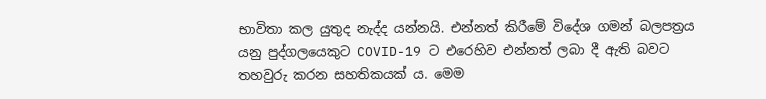භාවිතා කල යුතුද නැද්ද යන්නයි. එන්නත් කිරීමේ විදේශ ගමන් බලපත්‍රය යනු පුද්ගලයෙකුට COVID-19 ට එරෙහිව එන්නත් ලබා දී ඇති බවට තහවුරු කරන සහතිකයක් ය. මෙම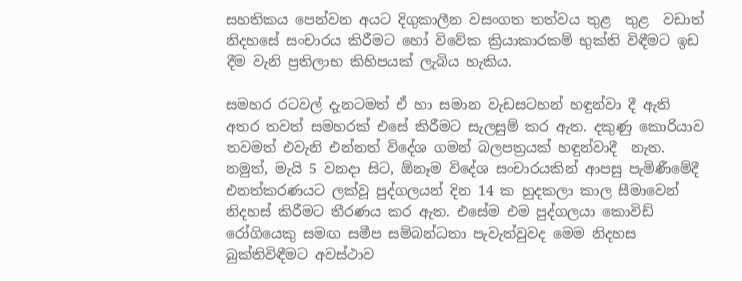සහතිකය පෙන්වන අයට දිගුකාලීන වසංගත තත්වය තුළ  තුළ  වඩාත් නිදහසේ සංචාරය කිරීමට හෝ විවේක ක්‍රියාකාරකම් භුක්ති විඳීමට ඉඩ දීම වැනි ප්‍රතිලාභ කිහිපයක් ලැබිය හැකිය.

සමහර රටවල් දැනටමත් ඒ හා සමාන වැඩසටහන් හඳුන්වා දී ඇති අතර තවත් සමහරක් එසේ කිරීමට සැලසුම් කර ඇත. දකුණු කොරියාව තවමත් එවැනි එන්නත් විදේශ ගමන් බලපත්‍රයක් හඳුන්වාදී  නැත. නමුත්, මැයි 5 වනදා සිට, ඕනෑම විදේශ සංචාරයකින් ආපසු පැමිණීමේදී  එනත්කරණයට ලක්වූ පුද්ගලයන් දින 14 ක හුදකලා කාල සීමාවෙන් නිදහස් කිරීමට තීරණය කර ඇත. එසේම එම පුද්ගලයා කොවිඩ් රෝගියෙකු සමඟ සමීප සම්බන්ධතා පැවැත්වුවද මෙම නිදහස බුක්තිවිඳීමට අවස්ථාව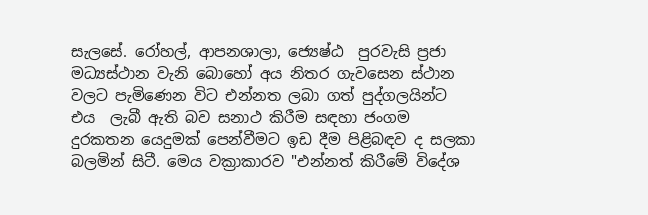සැලසේ. රෝහල්, ආපනශාලා, ජ්‍යෙෂ්ඨ  පුරවැසි ප්‍රජා මධ්‍යස්ථාන වැනි බොහෝ අය නිතර ගැවසෙන ස්ථාන වලට පැමිණෙන විට එන්නත ලබා ගත් පුද්ගලයින්ට එය  ලැබී ඇති බව සනාථ කිරීම සඳහා ජංගම දුරකතන යෙදුමක් පෙන්වීමට ඉඩ දීම පිළිබඳව ද සලකා බලමින් සිටී. මෙය වක්‍රාකාරව "එන්නත් කිරීමේ විදේශ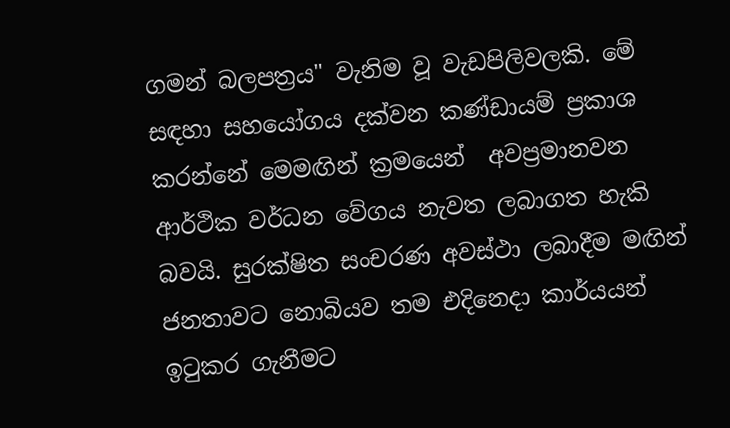ගමන් බලපත්‍රය" වැනිම වූ වැඩපිලිවලකි. මේ සඳහා සහයෝගය දක්වන කණ්ඩායම් ප්‍රකාශ කරන්නේ මෙමඟින් ක්‍රමයෙන්  අවප්‍රමානවන ආර්ථික වර්ධන වේගය නැවත ලබාගත හැකි බවයි. සුරක්ෂිත සංචරණ අවස්ථා ලබාදීම මඟින් ජනතාවට නොබියව තම එදිනෙදා කාර්යයන් ඉටුකර ගැනීමට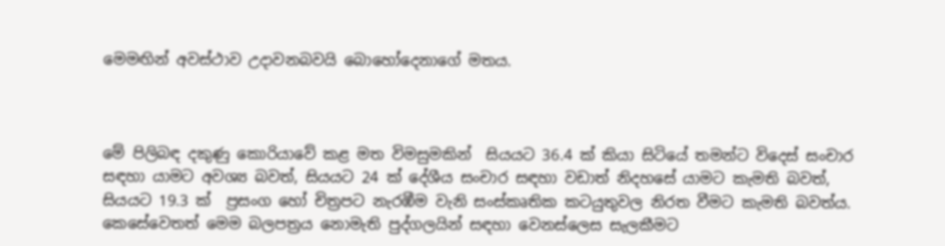මෙමඟින් අවස්ථාව උදාවනබවයි බොහෝදෙනාගේ මතය.



මේ පිලිබඳ දකුණු කොරියාවේ කළ මත විමසුමකින්  සියයට 36.4 ක් කියා සිටියේ තමන්ට විදෙස් සංචාර සඳහා යාමට අවශ්‍ය බවත්, සියයට 24 ක් දේශීය සංචාර සඳහා වඩාත් නිදහසේ යාමට කැමති බවත්, සියයට 19.3 ක්  ප්‍රසංග හෝ චිත්‍රපට නැරඹීම වැනි සංස්කෘතික කටයුතුවල නිරත වීමට කැමති බවත්ය. කෙසේවෙතත් මෙම බලපත්‍රය නොමැති පුද්ගලයින් සඳහා වෙනස්ලෙස සැලකීමට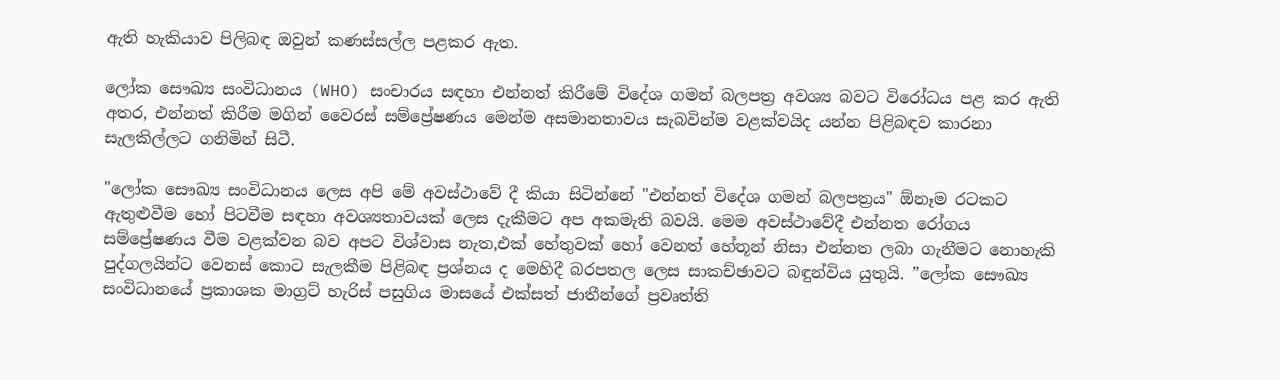ඇති හැකියාව පිලිබඳ ඔවුන් කණස්සල්ල පළකර ඇත.

ලෝක සෞඛ්‍ය සංවිධානය (WHO) සංචාරය සඳහා එන්නත් කිරීමේ විදේශ ගමන් බලපත්‍ර අවශ්‍ය බවට විරෝධය පළ කර ඇති අතර, එන්නත් කිරීම මගින් වෛරස් සම්ප්‍රේෂණය මෙන්ම අසමානතාවය සැබවින්ම වළක්වයිද යන්න පිළිබඳව කාරනා සැලකිල්ලට ගනිමින් සිටී.

"ලෝක සෞඛ්‍ය සංවිධානය ලෙස අපි මේ අවස්ථාවේ දී කියා සිටින්නේ "එන්නත් විදේශ ගමන් බලපත්‍රය" ඕනෑම රටකට ඇතුළුවීම හෝ පිටවීම සඳහා අවශ්‍යතාවයක් ලෙස දැකීමට අප අකමැති බවයි. මෙම අවස්ථාවේදී එන්නත රෝගය සම්ප්‍රේෂණය වීම වළක්වන බව අපට විශ්වාස නැත,එක් හේතුවක් හෝ වෙනත් හේතූන් නිසා එන්නත ලබා ගැනීමට නොහැකි පුද්ගලයින්ට වෙනස් කොට සැලකීම පිළිබඳ ප්‍රශ්නය ද මෙහිදී බරපතල ලෙස සාකච්ඡාවට බඳුන්විය යුතුයි. ”ලෝක සෞඛ්‍ය සංවිධානයේ ප්‍රකාශක මාග්‍රට් හැරිස් පසුගිය මාසයේ එක්සත් ජාතීන්ගේ ප්‍රවෘත්ති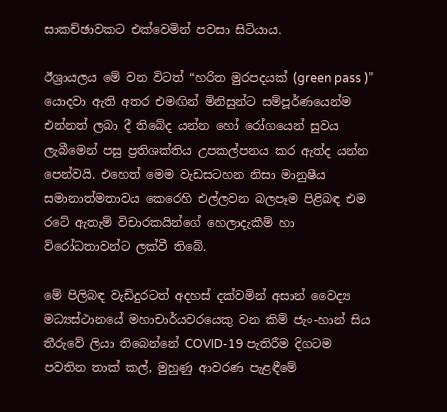සාකච්ඡාවකට එක්වෙමින් පවසා සිටියාය.

ඊශ්‍රායලය මේ වන විටත් “හරිත මුරපදයක් (green pass )” යොදවා ඇති අතර එමඟින් මිනිසුන්ට සම්පූර්ණයෙන්ම එන්නත් ලබා දී තිබේද යන්න හෝ රෝගයෙන් සුවය ලැබීමෙන් පසු ප්‍රතිශක්තිය උපකල්පනය කර ඇත්ද යන්න පෙන්වයි. එහෙත් මෙම වැඩසටහන නිසා මානුෂීය සමානාත්මතාවය කෙරෙහි එල්ලවන බලපෑම පිළිබඳ එම රටේ ඇතැම් විචාරකයින්ගේ හෙලාදැකීම් හා විරෝධතාවන්ට ලක්වී තිබේ.

මේ පිලිබඳ වැඩිදුරටත් අදහස් දක්වමින් අසාන් වෛද්‍ය මධ්‍යස්ථානයේ මහාචාර්යවරයෙකු වන කිම් ජැං-හාන් සිය තීරුවේ ලියා තිබෙන්නේ COVID-19 පැතිරීම දිගටම පවතින තාක් කල්, මුහුණු ආවරණ පැළඳීමේ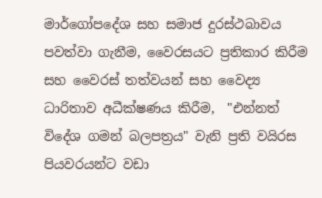මාර්ගෝපදේශ සහ සමාජ දුරස්ථබාවය  පවත්වා ගැනීම, වෛරසයට ප්‍රතිකාර කිරීම සහ වෛරස් තත්වයන් සහ වෛද්‍ය ධාරිතාව අධීක්ෂණය කිරීම,  "එන්නත් විදේශ ගමන් බලපත්‍රය" වැනි ප්‍රති වයිරස පියවරයන්ට වඩා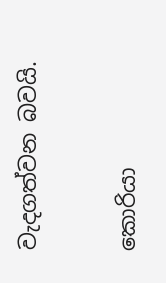වැදගත්වන බවයි.

කොරියා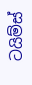ටයිම්ස්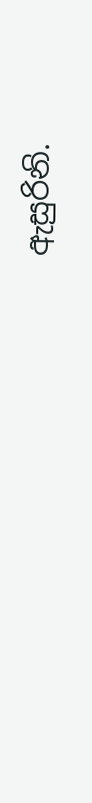ඇසුරිනි.